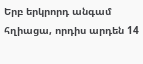Երբ երկրորդ անգամ հղիացա, որդիս արդեն 14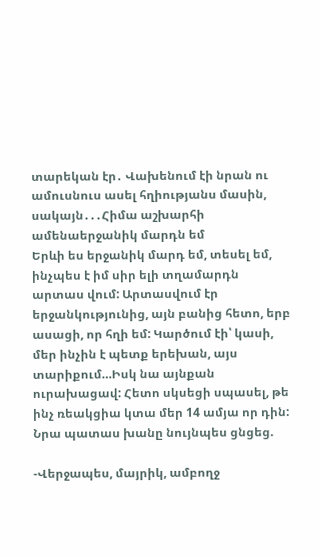տարեկան էր․ Վախենում էի նրան ու ամուսնուս ասել հղիությանս մասին, սակայն․․․Հիմա աշխարհի ամենաերջանիկ մարդն եմ
Երևի ես երջանիկ մարդ եմ, տեսել եմ, ինչպես է իմ սիր ելի տղամարդն արտաս վում: Արտասվում էր երջանկությունից, այն բանից հետո, երբ ասացի, որ հղի եմ: Կարծում էի՝ կասի, մեր ինչին է պետք երեխան, այս տարիքում…Իսկ նա այնքան ուրախացավ: Հետո սկսեցի սպասել, թե ինչ ռեակցիա կտա մեր 14 ամյա որ դին: Նրա պատաս խանը նույնպես ցնցեց.

-Վերջապես, մայրիկ, ամբողջ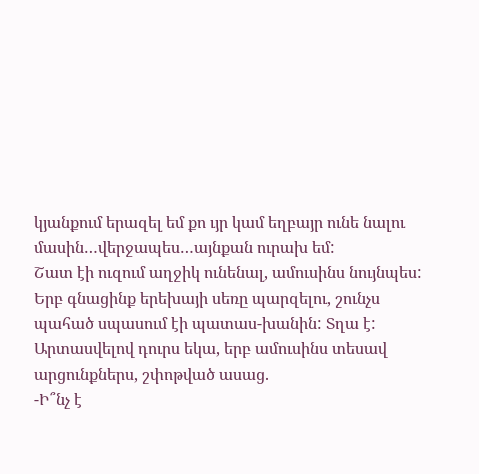կյանքում երազել եմ քո ւյր կամ եղբայր ունե նալու մասին…վերջապես…այնքան ուրախ եմ:
Շատ էի ուզում աղջիկ ունենալ, ամուսինս նույնպես: Երբ գնացինք երեխայի սեռը պարզելու, շունչս պահած սպասում էի պատաս-խանին: Տղա է: Արտասվելով դուրս եկա, երբ ամուսինս տեսավ արցունքներս, շփոթված ասաց.
-Ի՞նչ է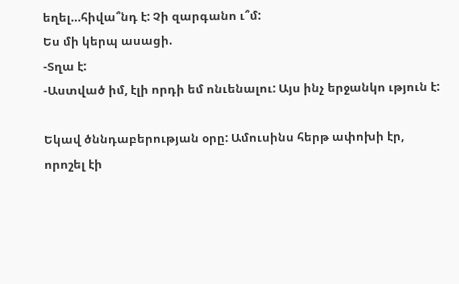եղել…հիվա՞նդ է: Չի զարգանո ւ՞մ:
Ես մի կերպ ասացի.
-Տղա է:
-Աստված իմ, էլի որդի եմ ոնւենալու: Այս ինչ երջանկո ւթյուն է:

Եկավ ծննդաբերության օրը: Ամուսինս հերթ ափոխի էր, որոշել էի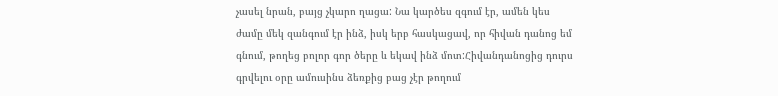չասել նրան, բայց չկարո ղացա: Նա կարծես զգում էր, ամեն կես ժամը մեկ զանգում էր ինձ, իսկ երբ հասկացավ, որ հիվան դանոց եմ գնում, թողեց բոլոր գոր ծերը և եկավ ինձ մոտ:Հիվանդանոցից դուրս գրվելու օրը ամուսինս ձեռքից բաց չէր թողում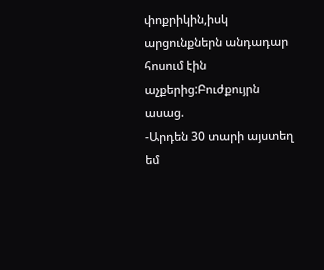փոքրիկին,իսկ արցունքներն անդադար հոսում էին աչքերից:Բուժքույրն ասաց.
-Արդեն 30 տարի այստեղ եմ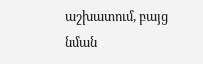աշխատում, բայց նման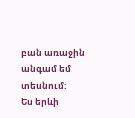բան առաջին անգամ եմ տեսնում:
Ես երևի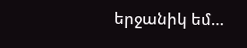երջանիկ եմ…